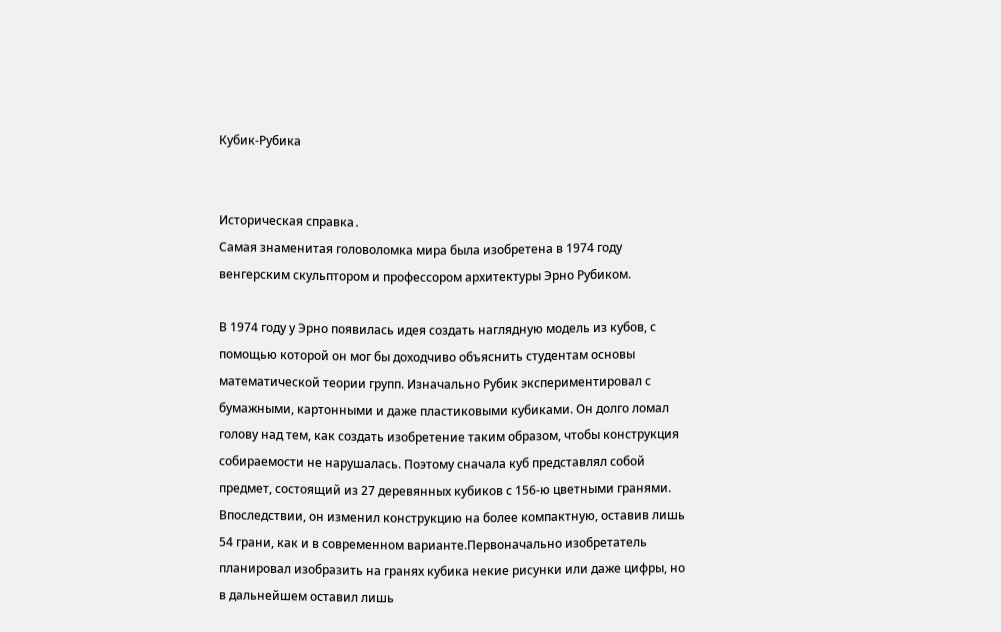Кубик-Рубика


Историческая справка․
Самая знаменитая головоломка мира была изобретена в 1974 году венгерским скульптором и профессором архитектуры Эрно Рубиком.

В 1974 году у Эрно появилась идея создать наглядную модель из кубов, с помощью которой он мог бы доходчиво объяснить студентам основы математической теории групп. Изначально Рубик экспериментировал с бумажными, картонными и даже пластиковыми кубиками. Он долго ломал голову над тем, как создать изобретение таким образом, чтобы конструкция собираемости не нарушалась. Поэтому сначала куб представлял собой предмет, состоящий из 27 деревянных кубиков с 156-ю цветными гранями. Впоследствии, он изменил конструкцию на более компактную, оставив лишь 54 грани, как и в современном варианте.Первоначально изобретатель планировал изобразить на гранях кубика некие рисунки или даже цифры, но в дальнейшем оставил лишь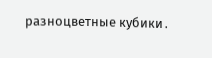разноцветные кубики․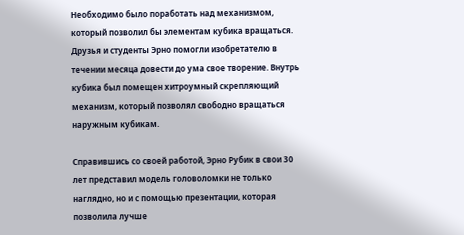Необходимо было поработать над механизмом, который позволил бы элементам кубика вращаться. Друзья и студенты Эрно помогли изобретателю в течении месяца довести до ума свое творение. Внутрь кубика был помещен хитроумный скрепляющий механизм, который позволял свободно вращаться наружным кубикам.

Справившись со своей работой, Эрно Рубик в свои 30 лет представил модель головоломки не только наглядно, но и с помощью презентации, которая позволила лучше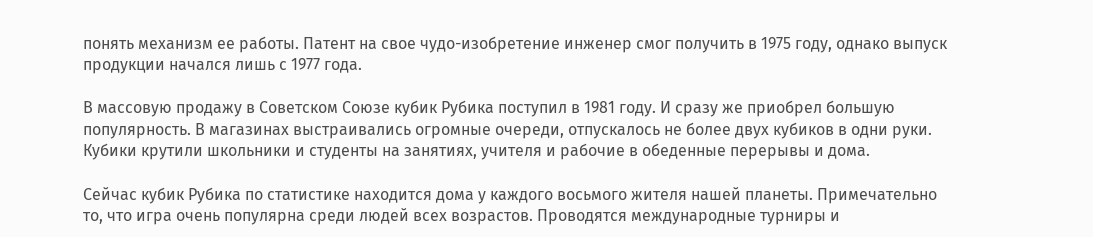понять механизм ее работы. Патент на свое чудо-изобретение инженер смог получить в 1975 году, однако выпуск продукции начался лишь с 1977 года.

В массовую продажу в Советском Союзе кубик Рубика поступил в 1981 году. И сразу же приобрел большую популярность. В магазинах выстраивались огромные очереди, отпускалось не более двух кубиков в одни руки. Кубики крутили школьники и студенты на занятиях, учителя и рабочие в обеденные перерывы и дома.

Сейчас кубик Рубика по статистике находится дома у каждого восьмого жителя нашей планеты. Примечательно то, что игра очень популярна среди людей всех возрастов. Проводятся международные турниры и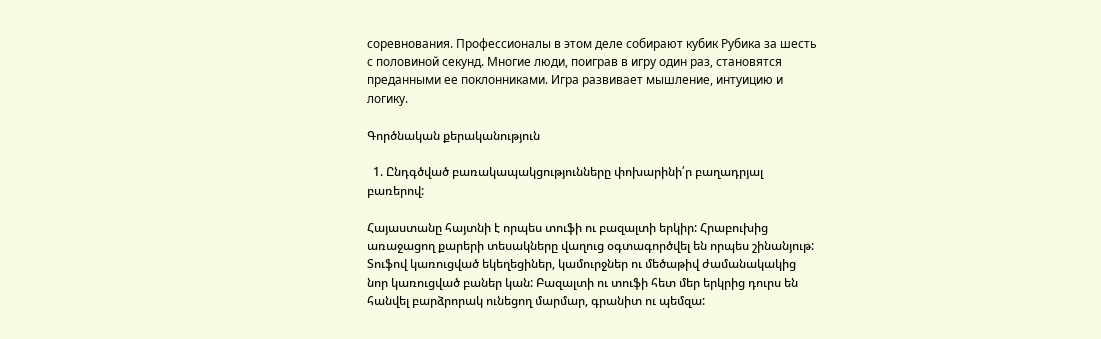соревнования. Профессионалы в этом деле собирают кубик Рубика за шесть с половиной секунд. Многие люди, поиграв в игру один раз, становятся преданными ее поклонниками. Игра развивает мышление, интуицию и логику.

Գործնական քերականություն

  1. Ընդգծված բառակապակցությունները փոխարինի՛ր բաղադրյալ բառերով:

Հայաստանը հայտնի է որպես տուֆի ու բազալտի երկիր: Հրաբուխից առաջացող քարերի տեսակները վաղուց օգտագործվել են որպես շինանյութ: Տուֆով կառուցված եկեղեցիներ, կամուրջներ ու մեծաթիվ ժամանակակից նոր կառուցված բաներ կան: Բազալտի ու տուֆի հետ մեր երկրից դուրս են հանվել բարձրորակ ունեցող մարմար, գրանիտ ու պեմզա: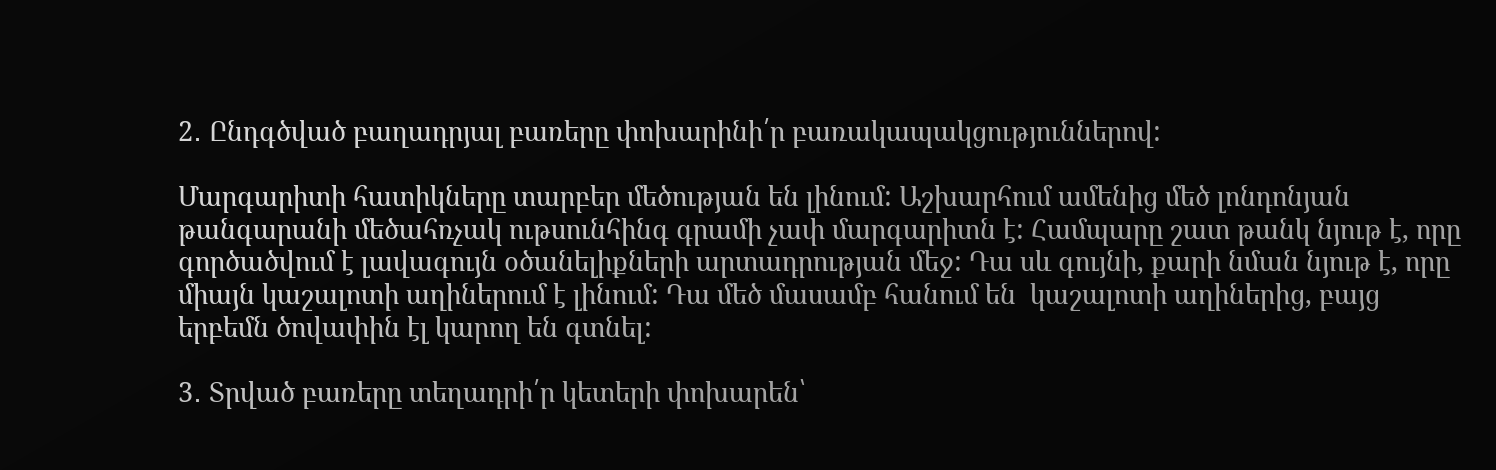2․ Ընդգծված բաղադրյալ բառերը փոխարինի՛ր բառակապակցություններով:

Մարգարիտի հատիկները տարբեր մեծության են լինում: Աշխարհում ամենից մեծ լոնդոնյան թանգարանի մեծահռչակ ութսունհինգ գրամի չափ մարգարիտն է: Համպարը շատ թանկ նյութ է, որը գործածվում է լավագույն օծանելիքների արտադրության մեջ: Դա սև գույնի, քարի նման նյութ է, որը միայն կաշալոտի աղիներում է լինում: Դա մեծ մասամբ հանում են  կաշալոտի աղիներից, բայց երբեմն ծովափին էլ կարող են գտնել:

3․ Տրված բառերը տեղադրի՛ր կետերի փոխարեն՝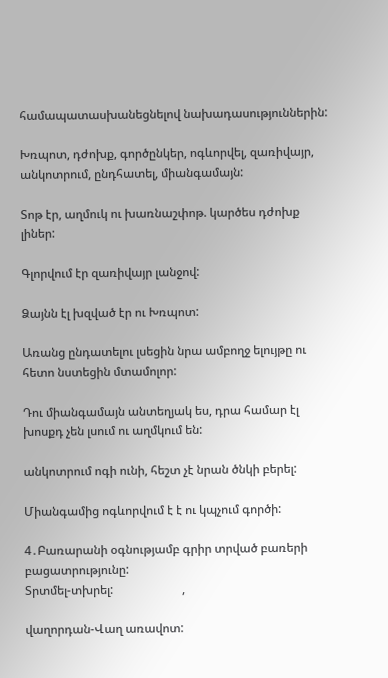համապատասխանեցնելով նախադասություններին:

Խռպոտ, դժոխք, գործընկեր, ոգևորվել, զառիվայր, անկոտրում, ընդհատել, միանգամայն:

Տոթ էր, աղմուկ ու խառնաշփոթ. կարծես դժոխք լիներ:

Գլորվում էր զառիվայր լանջով:

Ձայնն էլ խզված էր ու Խռպոտ:

Առանց ընդատելու լսեցին նրա ամբողջ ելույթը ու հետո նստեցին մտամոլոր:

Դու միանգամայն անտեղյակ ես, դրա համար էլ խոսքդ չեն լսում ու աղմկում են:

անկոտրում ոգի ունի, հեշտ չէ նրան ծնկի բերել:

Միանգամից ոգևորվում է է ու կպչում գործի:

4․Բառարանի օգնությամբ գրիր տրված բառերի բացատրությունը:
Տրտմել-տխրել:                       ,

վաղորդան-Վաղ առավոտ: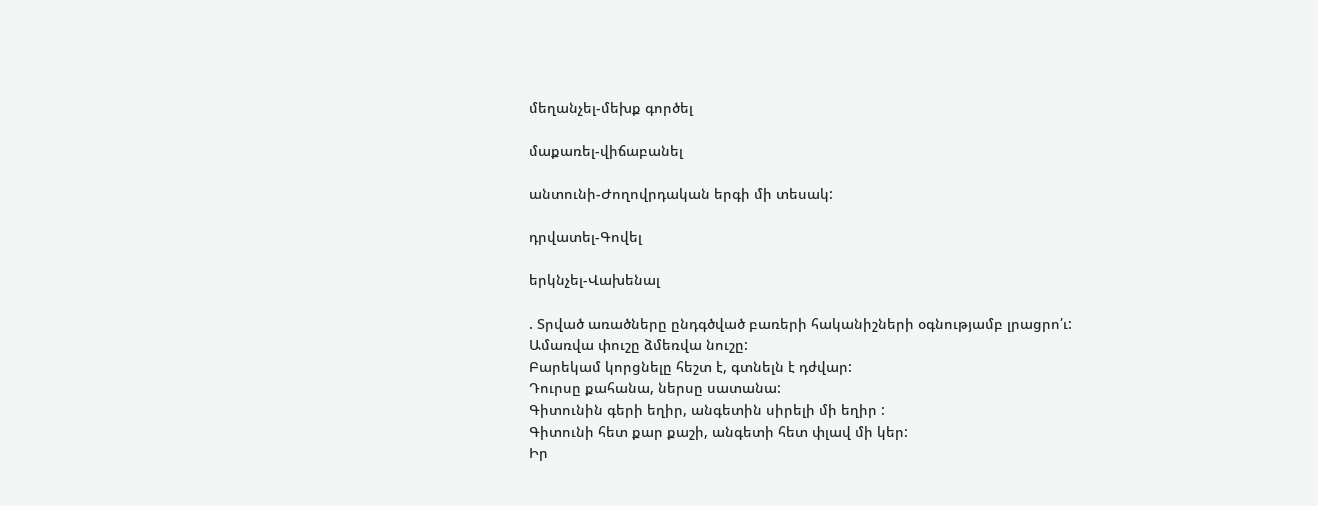մեղանչել-մեխք գործել

մաքառել-վիճաբանել

անտունի-Ժողովրդական երգի մի տեսակ:

դրվատել-Գովել

երկնչել-Վախենալ

. Տրված առածները ընդգծված բառերի հականիշների օգնությամբ լրացրո՛ւ:
Ամառվա փուշը ձմեռվա նուշը:
Բարեկամ կորցնելը հեշտ է, գտնելն է դժվար:
Դուրսը քահանա, ներսը սատանա:
Գիտունին գերի եղիր, անգետին սիրելի մի եղիր :
Գիտունի հետ քար քաշի, անգետի հետ փլավ մի կեր:
Իր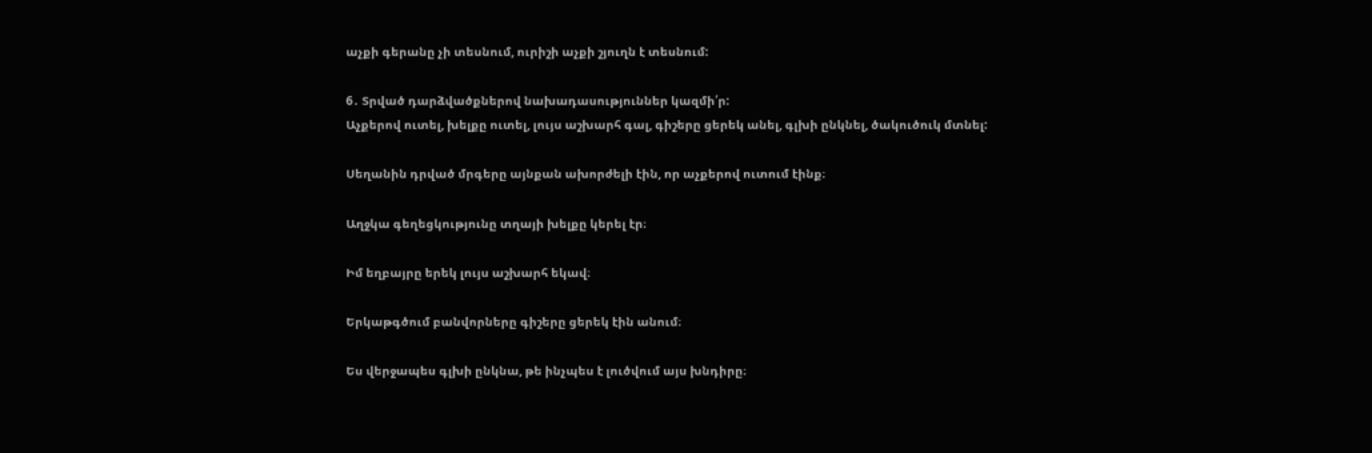աչքի գերանը չի տեսնում, ուրիշի աչքի շյուղն է տեսնում:

6․ Տրված դարձվածքներով նախադասություններ կազմի՛ր:
Աչքերով ուտել, խելքը ուտել, լույս աշխարհ գալ, գիշերը ցերեկ անել, գլխի ընկնել, ծակուծուկ մտնել:

Սեղանին դրված մրգերը այնքան ախորժելի էին, որ աչքերով ուտում էինք։

Աղջկա գեղեցկությունը տղայի խելքը կերել էր։

Իմ եղբայրը երեկ լույս աշխարհ եկավ։

Երկաթգծում բանվորները գիշերը ցերեկ էին անում։

Ես վերջապես գլխի ընկնա, թե ինչպես է լուծվում այս խնդիրը։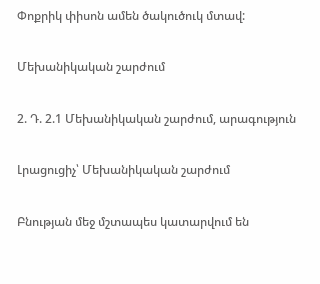Փոքրիկ փիսոն ամեն ծակուծուկ մտավ:

Մեխանիկական շարժում

2. Դ. 2.1 Մեխանիկական շարժում, արագություն

Լրացուցիչ՝ Մեխանիկական շարժում

Բնության մեջ մշտապես կատարվում են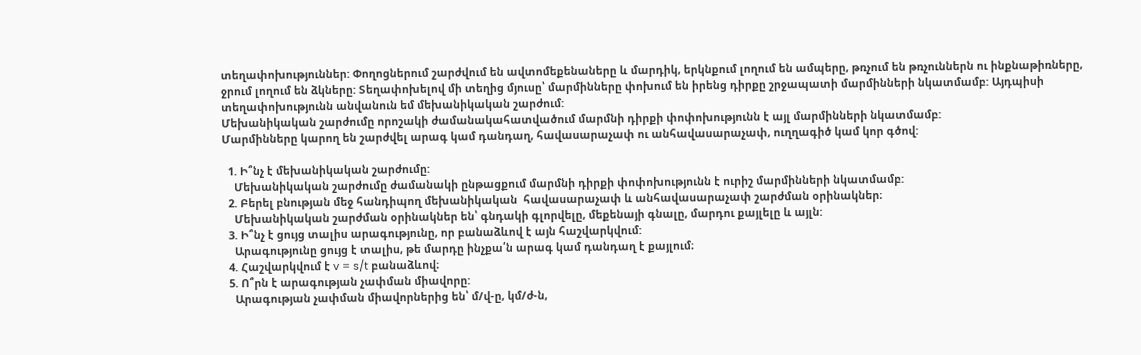տեղափոխություններ: Փողոցներում շարժվում են ավտոմեքենաները և մարդիկ, երկնքում լողում են ամպերը, թռչում են թռչուններն ու ինքնաթիռները, ջրում լողում են ձկները: Տեղափոխելով մի տեղից մյուսը՝ մարմինները փոխում են իրենց դիրքը շրջապատի մարմինների նկատմամբ: Այդպիսի տեղափոխությունն անվանուն եմ մեխանիկական շարժում:
Մեխանիկական շարժումը որոշակի ժամանակահատվածում մարմնի դիրքի փոփոխությունն է այլ մարմինների նկատմամբ:
Մարմինները կարող են շարժվել արագ կամ դանդաղ, հավասարաչափ ու անհավասարաչափ, ուղղագիծ կամ կոր գծով:

  1. Ի՞նչ է մեխանիկական շարժումը:
    Մեխանիկական շարժումը ժամանակի ընթացքում մարմնի դիրքի փոփոխությունն է ուրիշ մարմինների նկատմամբ:
  2. Բերել բնության մեջ հանդիպող մեխանիկական  հավասարաչափ և անհավասարաչափ շարժման օրինակներ։
    Մեխանիկական շարժման օրինակներ են՝ գնդակի գլորվելը, մեքենայի գնալը, մարդու քայլելը և այլն:
  3. Ի՞նչ է ցույց տալիս արագությունը, որ բանաձևով է այն հաշվարկվում:
    Արագությունը ցույց է տալիս, թե մարդը ինչքա՛ն արագ կամ դանդաղ է քայլում։
  4. Հաշվարկվում է v = s/t բանաձևով։
  5. Ո՞րն է արագության չափման միավորը:
    Արագության չափման միավորներից են՝ մ/վ-ը, կմ/ժ-ն,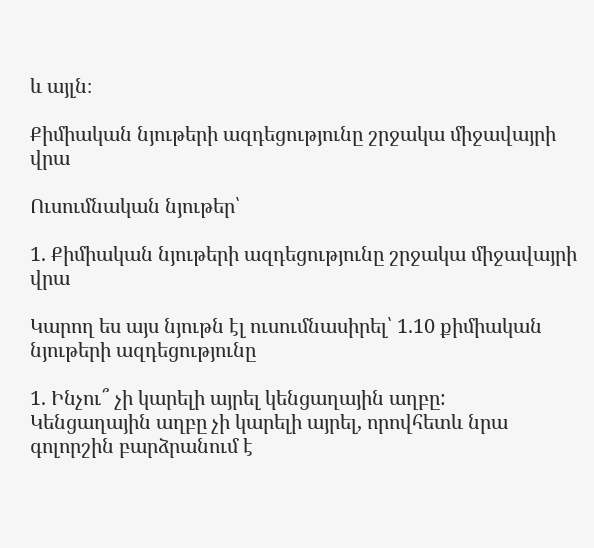և այլն։

Քիմիական նյութերի ազդեցությունը շրջակա միջավայրի վրա

Ուսումնական նյութեր՝

1. Քիմիական նյութերի ազդեցությունը շրջակա միջավայրի վրա

Կարող ես այս նյութն էլ ուսումնասիրել՝ 1.10 քիմիական նյութերի ազդեցությունը

1. Ինչու՞ չի կարելի այրել կենցաղային աղբը:
Կենցաղային աղբը չի կարելի այրել, որովհետև նրա գոլորշին բարձրանում է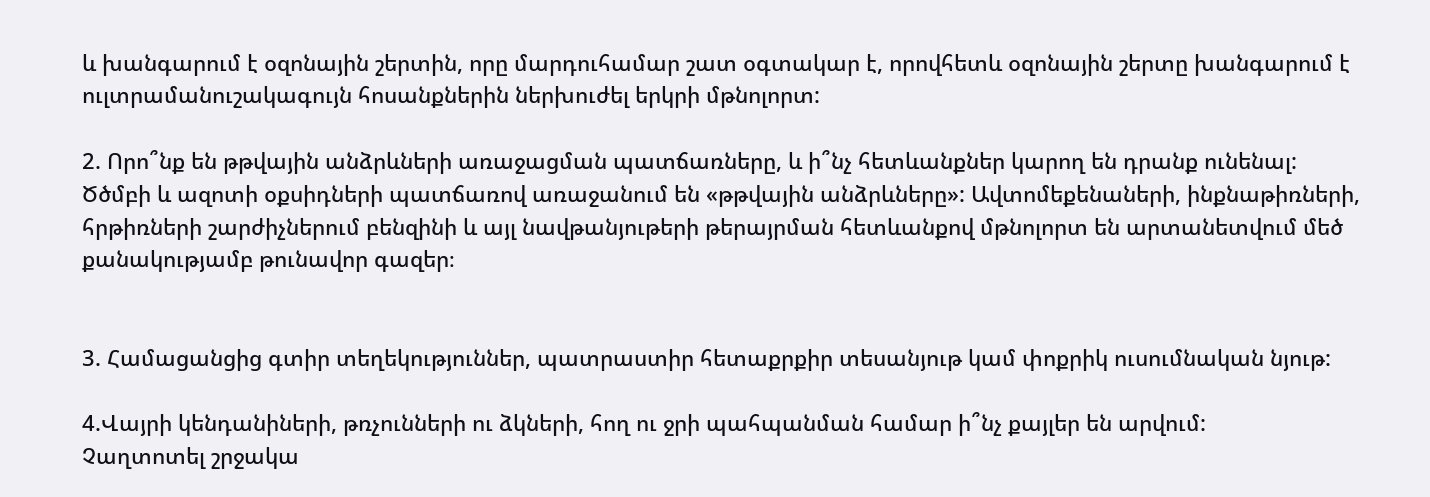և խանգարում է օզոնային շերտին, որը մարդուհամար շատ օգտակար է, որովհետև օզոնային շերտը խանգարում է ուլտրամանուշակագույն հոսանքներին ներխուժել երկրի մթնոլորտ:

2. Որո՞նք են թթվային անձրևների առաջացման պատճառները, և ի՞նչ հետևանքներ կարող են դրանք ունենալ:
Ծծմբի և ազոտի օքսիդների պատճառով առաջանում են «թթվային անձրևները»: Ավտոմեքենաների, ինքնաթիռների, հրթիռների շարժիչներում բենզինի և այլ նավթանյութերի թերայրման հետևանքով մթնոլորտ են արտանետվում մեծ քանակությամբ թունավոր գազեր։


3. Համացանցից գտիր տեղեկություններ, պատրաստիր հետաքրքիր տեսանյութ կամ փոքրիկ ուսումնական նյութ:

4.Վայրի կենդանիների, թռչունների ու ձկների, հող ու ջրի պահպանման համար ի՞նչ քայլեր են արվում:
Չաղտոտել շրջակա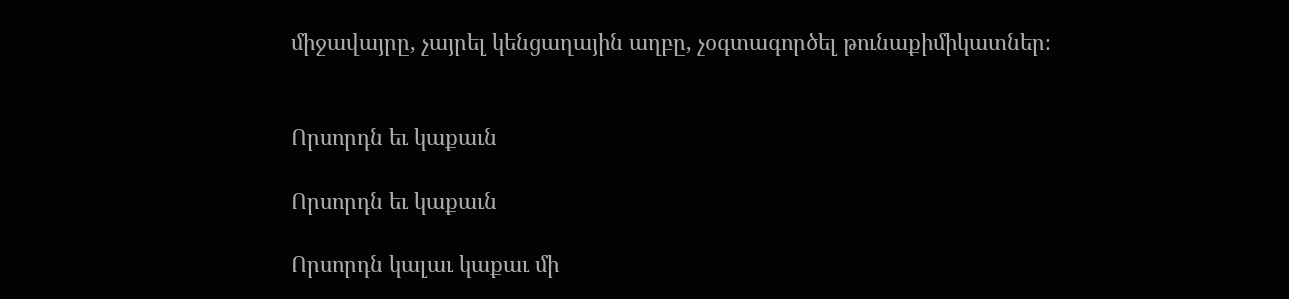միջավայրը, չայրել կենցաղային աղբը, չօգտագործել թունաքիմիկատներ։


Որսորդն եւ կաքաւն

Որսորդն եւ կաքաւն

Որսորդն կալաւ կաքաւ մի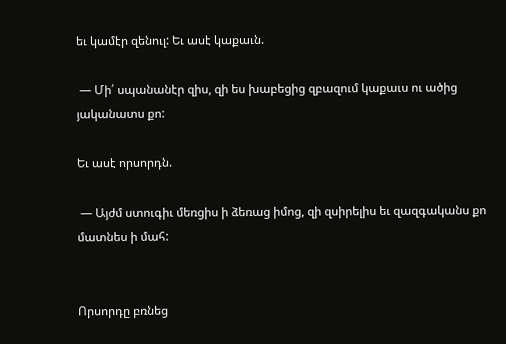եւ կամէր զենուլ: Եւ ասէ կաքաւն.

 — Մի՛ սպանանէր զիս, զի ես խաբեցից զբազում կաքաւս ու ածից յականատս քո:

Եւ ասէ որսորդն.

 — Այժմ ստուգիւ մեռցիս ի ձեռաց իմոց, զի զսիրելիս եւ զազգականս քո մատնես ի մահ:


Որսորդը բռնեց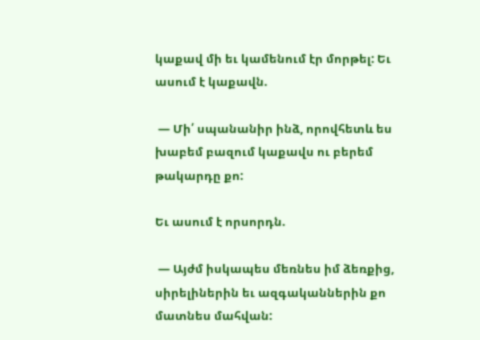կաքավ մի եւ կամենում էր մորթել: Եւ ասում է կաքավն.

 — Մի՛ սպանանիր ինձ, որովհետև ես խաբեմ բազում կաքավս ու բերեմ թակարդը քո:

Եւ ասում է որսորդն.

 — Այժմ իսկապես մեռնես իմ ձեռքից, սիրելիներին եւ ազգականներին քո մատնես մահվան: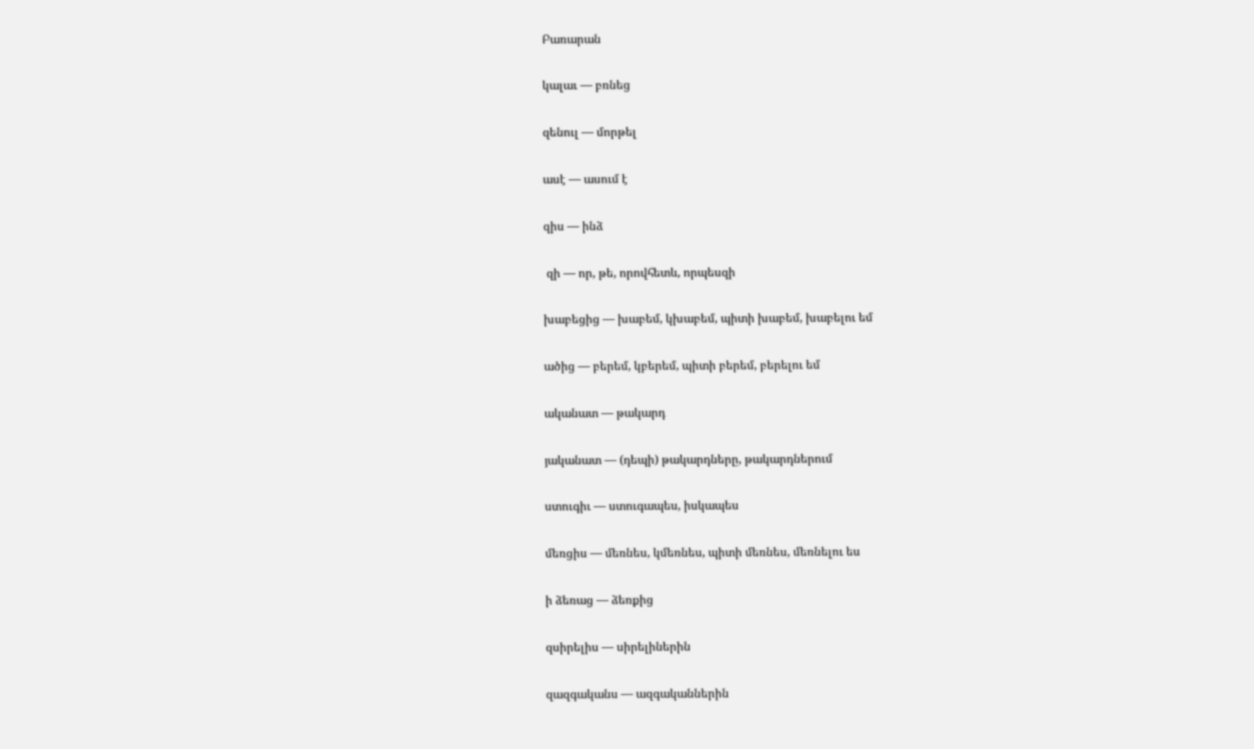Բառարան

կալաւ — բռնեց

զենուլ — մորթել

ասէ — ասում է

զիս — ինձ

 զի — որ, թե, որովհետև, որպեսզի

խաբեցից — խաբեմ, կխաբեմ, պիտի խաբեմ, խաբելու եմ

ածից — բերեմ, կբերեմ, պիտի բերեմ, բերելու եմ

ականատ — թակարդ

յականատ — (դեպի) թակարդները, թակարդներում

ստուգիւ — ստուգապես, իսկապես

մեռցիս — մեռնես, կմեռնես, պիտի մեռնես, մեռնելու ես

ի ձեռաց — ձեռքից

զսիրելիս — սիրելիներին

զազգականս — ազգականներին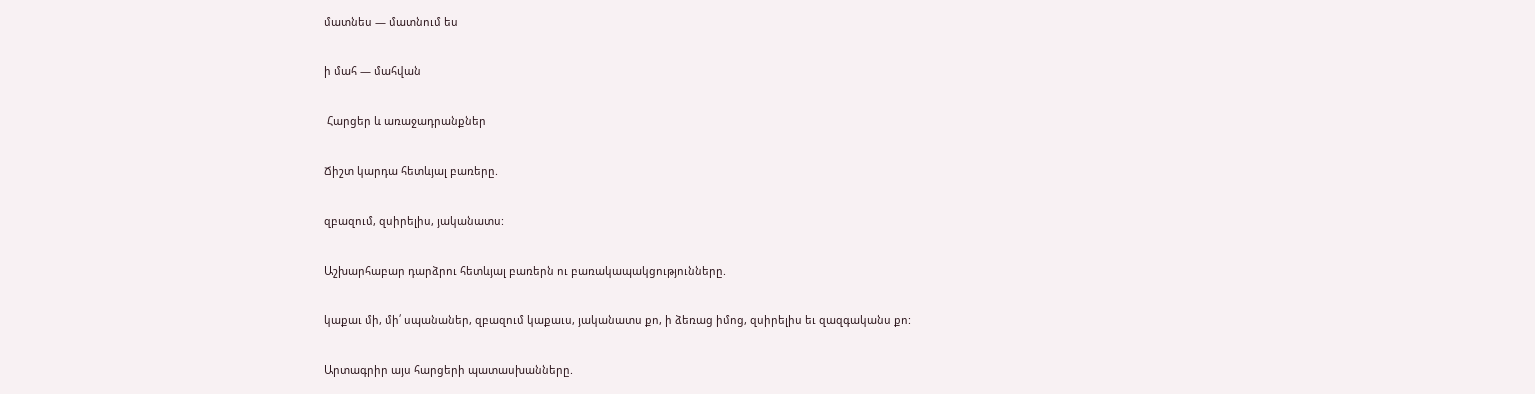մատնես — մատնում ես

ի մահ — մահվան

 Հարցեր և առաջադրանքներ

Ճիշտ կարդա հետևյալ բառերը.

զբազում, զսիրելիս, յականատս:

Աշխարհաբար դարձրու հետևյալ բառերն ու բառակապակցությունները.

կաքաւ մի, մի՛ սպանաներ, զբազում կաքաւս, յականատս քո, ի ձեռաց իմոց, զսիրելիս եւ զազգականս քո:

Արտագրիր այս հարցերի պատասխանները.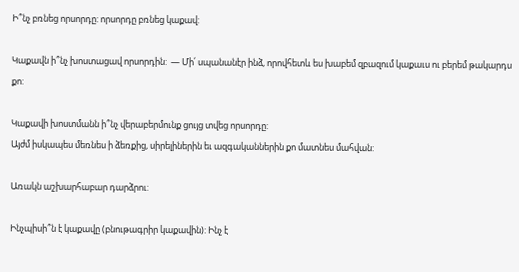Ի՞նչ բռնեց որսորդը: որսորդը բռնեց կաքավ:

Կաքավն ի՞նչ խոստացավ որսորդին:  — Մի՛ սպանանէր ինձ, որովհետև ես խաբեմ զբազում կաքաւս ու բերեմ թակարդս քո:

Կաքավի խոստմանն ի՞նչ վերաբերմունք ցույց տվեց որսորդը:
Այժմ իսկապես մեռնես ի ձեռքից, սիրելիներին եւ ազգականներին քո մատնես մահվան:

Առակն աշխարհաբար դարձրու:

Ինչպիսի՞ն է կաքավը (բնութագրիր կաքավին): Ինչ է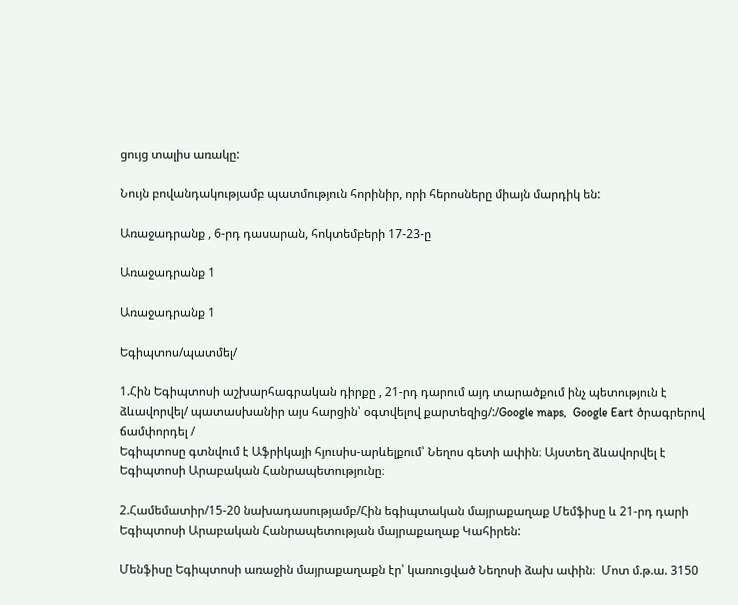ցույց տալիս առակը:

Նույն բովանդակությամբ պատմություն հորինիր, որի հերոսները միայն մարդիկ են:

Առաջադրանք , 6-րդ դասարան, հոկտեմբերի 17-23-ը

Առաջադրանք 1

Առաջադրանք 1

Եգիպտոս/պատմել/

1.Հին Եգիպտոսի աշխարհագրական դիրքը , 21-րդ դարում այդ տարածքում ինչ պետություն է ձևավորվել/ պատասխանիր այս հարցին՝ օգտվելով քարտեզից/:/Google maps,  Google Eart ծրագրերով ճամփորդել /
Եգիպտոսը գտնվում է Աֆրիկայի հյուսիս-արևելքում՝ Նեղոս գետի ափին։ Այստեղ ձևավորվել է Եգիպտոսի Արաբական Հանրապետությունը։

2.Համեմատիր/15-20 նախադասությամբ/Հին եգիպտական մայրաքաղաք Մեմֆիսը և 21-րդ դարի Եգիպտոսի Արաբական Հանրապետության մայրաքաղաք Կահիրեն:

Մենֆիսը Եգիպտոսի առաջին մայրաքաղաքն էր՝ կառուցված Նեղոսի ձախ ափին։  Մոտ մ.թ.ա. 3150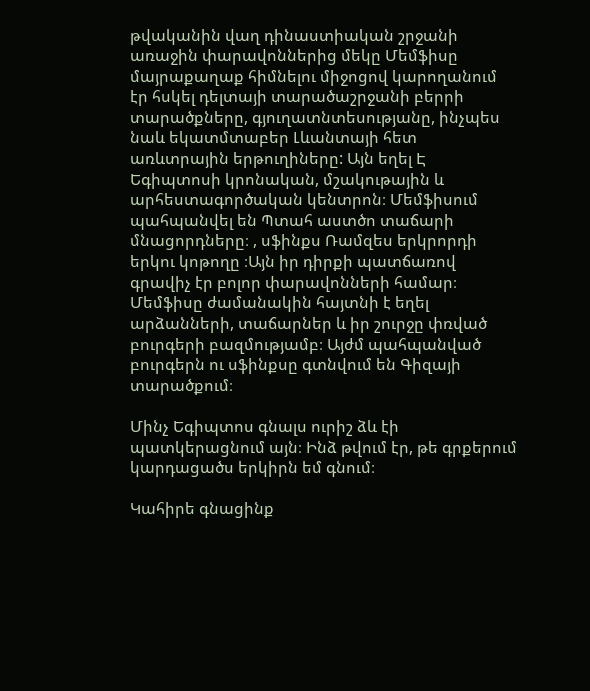թվականին վաղ դինաստիական շրջանի առաջին փարավոններից մեկը Մեմֆիսը մայրաքաղաք հիմնելու միջոցով կարողանում էր հսկել դելտայի տարածաշրջանի բերրի տարածքները, գյուղատնտեսությանը, ինչպես նաև եկատմտաբեր Լևանտայի հետ առևտրային երթուղիները: Այն եղել Է Եգիպտոսի կրոնական, մշակութային և արհեստագործական կենտրոն։ Մեմֆիսում պահպանվել են Պտահ աստծո տաճարի մնացորդները։ , սֆինքս Ռամզես երկրորդի երկու կոթողը ։Այն իր դիրքի պատճառով գրավիչ էր բոլոր փարավոնների համար։ Մեմֆիսը ժամանակին հայտնի է եղել արձանների, տաճարներ և իր շուրջը փռված բուրգերի բազմությամբ։ Այժմ պահպանված բուրգերն ու սֆինքսը գտնվում են Գիզայի տարածքում։

Մինչ Եգիպտոս գնալս ուրիշ ձև էի պատկերացնում այն։ Ինձ թվում էր, թե գրքերում կարդացածս երկիրն եմ գնում։

Կահիրե գնացինք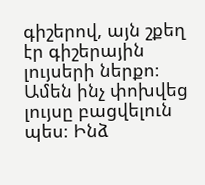գիշերով, այն շքեղ էր գիշերային լույսերի ներքո։ Ամեն ինչ փոխվեց լույսը բացվելուն պես։ Ինձ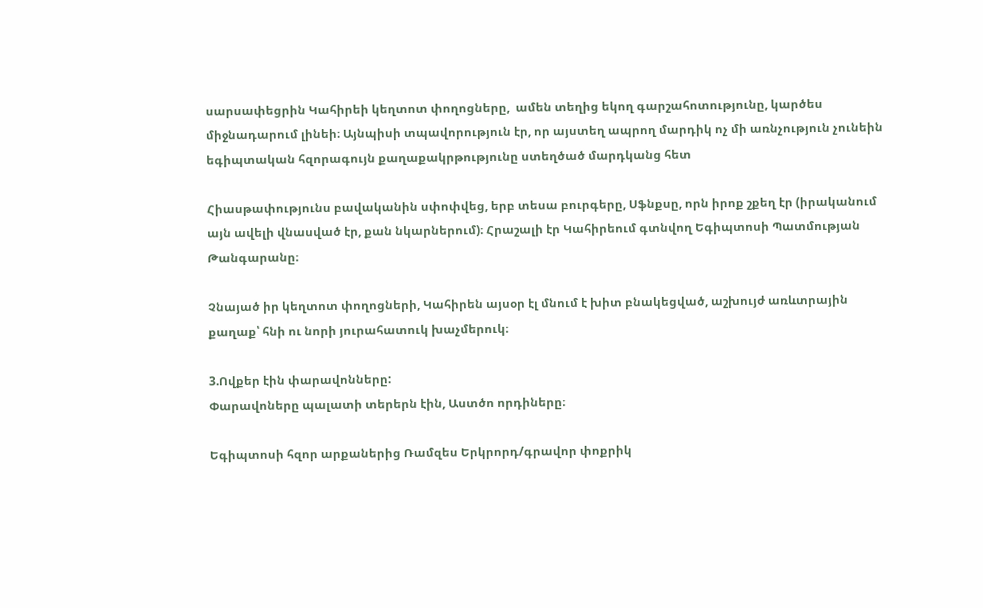սարսափեցրին Կահիրեի կեղտոտ փողոցները,  ամեն տեղից եկող գարշահոտությունը, կարծես միջնադարում լինեի։ Այնպիսի տպավորություն էր, որ այստեղ ապրող մարդիկ ոչ մի առնչություն չունեին եգիպտական հզորագույն քաղաքակրթությունը ստեղծած մարդկանց հետ

Հիասթափությունս բավականին սփոփվեց, երբ տեսա բուրգերը, Սֆնքսը, որն իրոք շքեղ էր (իրականում այն ավելի վնասված էր, քան նկարներում)։ Հրաշալի էր Կահիրեում գտնվող Եգիպտոսի Պատմության Թանգարանը։

Չնայած իր կեղտոտ փողոցների, Կահիրեն այսօր էլ մնում է խիտ բնակեցված, աշխույժ առևտրային քաղաք՝ հնի ու նորի յուրահատուկ խաչմերուկ։

3.Ովքեր էին փարավոնները:
Փարավոները պալատի տերերն էին, Աստծո որդիները։

Եգիպտոսի հզոր արքաներից Ռամզես Երկրորդ/գրավոր փոքրիկ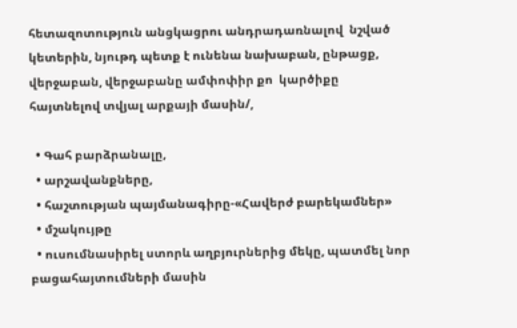հետազոտություն անցկացրու անդրադառնալով  նշված կետերին, նյութդ պետք է ունենա նախաբան, ընթացք, վերջաբան, վերջաբանը ամփոփիր քո  կարծիքը հայտնելով տվյալ արքայի մասին/,

  • Գահ բարձրանալը,
  • արշավանքները,
  • հաշտության պայմանագիրը-«Հավերժ բարեկամներ»
  • մշակույթը
  • ուսումնասիրել ստորև աղբյուրներից մեկը, պատմել նոր բացահայտումների մասին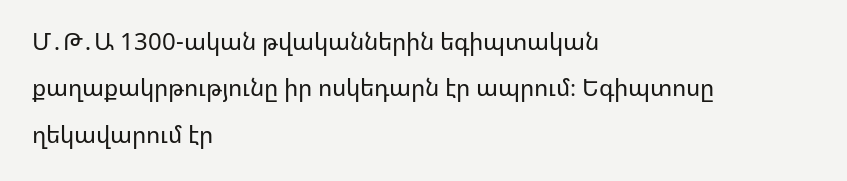Մ․Թ․Ա 1300-ական թվականներին եգիպտական քաղաքակրթությունը իր ոսկեդարն էր ապրում։ Եգիպտոսը ղեկավարում էր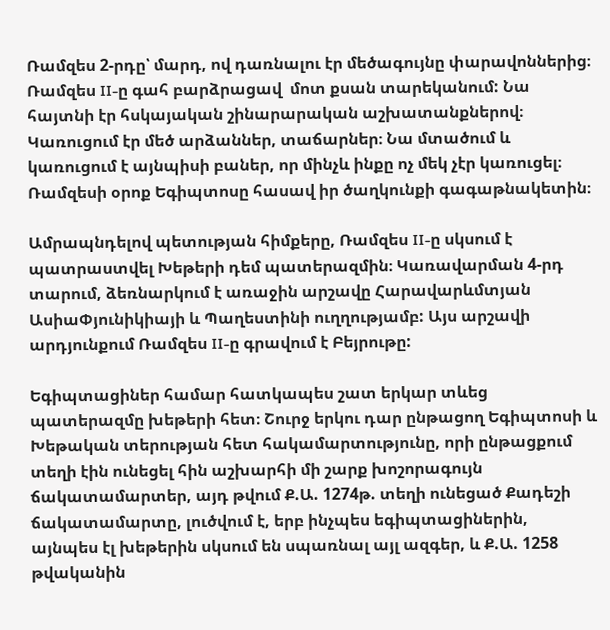Ռամզես 2-րդը՝ մարդ, ով դառնալու էր մեծագույնը փարավոններից։ Ռամզես II-ը գահ բարձրացավ  մոտ քսան տարեկանում: Նա հայտնի էր հսկայական շինարարական աշխատանքներով։ Կառուցում էր մեծ արձաններ, տաճարներ։ Նա մտածում և կառուցում է այնպիսի բաներ, որ մինչև ինքը ոչ մեկ չէր կառուցել։ Ռամզեսի օրոք Եգիպտոսը հասավ իր ծաղկունքի գագաթնակետին։

Ամրապնդելով պետության հիմքերը, Ռամզես II-ը սկսում է պատրաստվել Խեթերի դեմ պատերազմին։ Կառավարման 4-րդ տարում, ձեռնարկում է առաջին արշավը Հարավարևմտյան ԱսիաՓյունիկիայի և Պաղեստինի ուղղությամբ: Այս արշավի արդյունքում Ռամզես II-ը գրավում է Բեյրութը:

Եգիպտացիներ համար հատկապես շատ երկար տևեց պատերազմը խեթերի հետ։ Շուրջ երկու դար ընթացող Եգիպտոսի և Խեթական տերության հետ հակամարտությունը, որի ընթացքում տեղի էին ունեցել հին աշխարհի մի շարք խոշորագույն ճակատամարտեր, այդ թվում Ք.Ա. 1274թ. տեղի ունեցած Քադեշի ճակատամարտը, լուծվում է, երբ ինչպես եգիպտացիներին, այնպես էլ խեթերին սկսում են սպառնալ այլ ազգեր, և Ք.Ա. 1258 թվականին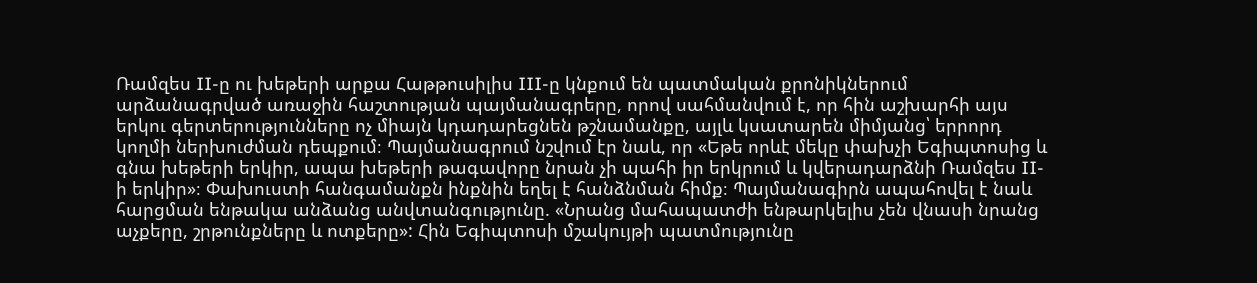Ռամզես II-ը ու խեթերի արքա Հաթթուսիլիս III-ը կնքում են պատմական քրոնիկներում արձանագրված առաջին հաշտության պայմանագրերը, որով սահմանվում է, որ հին աշխարհի այս երկու գերտերությունները ոչ միայն կդադարեցնեն թշնամանքը, այլև կսատարեն միմյանց՝ երրորդ կողմի ներխուժման դեպքում։ Պայմանագրում նշվում էր նաև, որ «Եթե որևէ մեկը փախչի Եգիպտոսից և գնա խեթերի երկիր, ապա խեթերի թագավորը նրան չի պահի իր երկրում և կվերադարձնի Ռամզես II-ի երկիր»։ Փախուստի հանգամանքն ինքնին եղել է հանձնման հիմք։ Պայմանագիրն ապահովել է նաև հարցման ենթակա անձանց անվտանգությունը. «Նրանց մահապատժի ենթարկելիս չեն վնասի նրանց աչքերը, շրթունքները և ոտքերը»: Հին Եգիպտոսի մշակույթի պատմությունը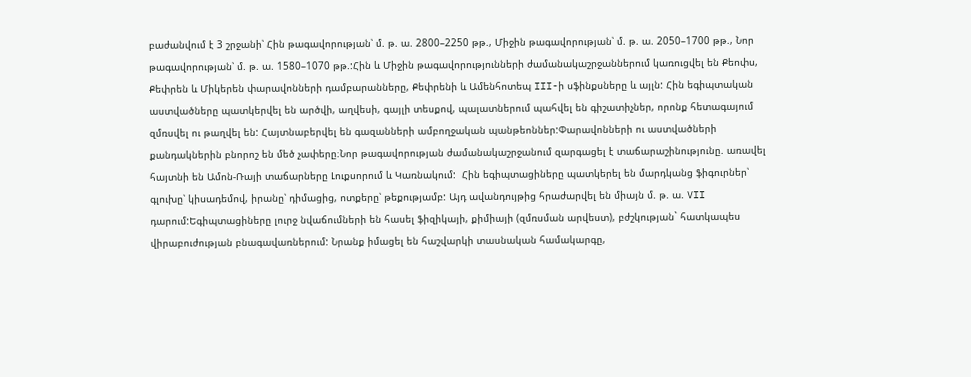բաժանվում է 3 շրջանի՝ Հին թագավորության՝ մ. թ. ա. 2800–2250 թթ., Միջին թագավորության՝ մ. թ. ա. 2050–1700 թթ., Նոր թագավորության՝ մ. թ. ա. 1580–1070 թթ.:Հին և Միջին թագավորությունների ժամանակաշրջաններում կառուցվել են Քեոփս, Քեփրեն և Միկերեն փարավոնների դամբարանները, Քեփրենի և Ամենհոտեպ III-ի սֆինքսները և այլն: Հին եգիպտական աստվածները պատկերվել են արծվի, աղվեսի, գայլի տեսքով, պալատներում պահվել են գիշատիչներ, որոնք հետագայում զմռսվել ու թաղվել են: Հայտնաբերվել են գազանների ամբողջական պանթեոններ:Փարավոնների ու աստվածների քանդակներին բնորոշ են մեծ չափերը։Նոր թագավորության ժամանակաշրջանում զարգացել է տաճարաշինությունը. առավել հայտնի են Ամոն-Ռայի տաճարները Լուքսորում և Կառնակում:  Հին եգիպտացիները պատկերել են մարդկանց ֆիգուրներ՝ գլուխը՝ կիսադեմով, իրանը՝ դիմացից, ոտքերը՝ թեքությամբ: Այդ ավանդույթից հրաժարվել են միայն մ. թ. ա. VII դարում:Եգիպտացիները լուրջ նվաճումների են հասել ֆիզիկայի, քիմիայի (զմռսման արվեստ), բժշկության` հատկապես վիրաբուժության բնագավառներում: Նրանք իմացել են հաշվարկի տասնական համակարգը,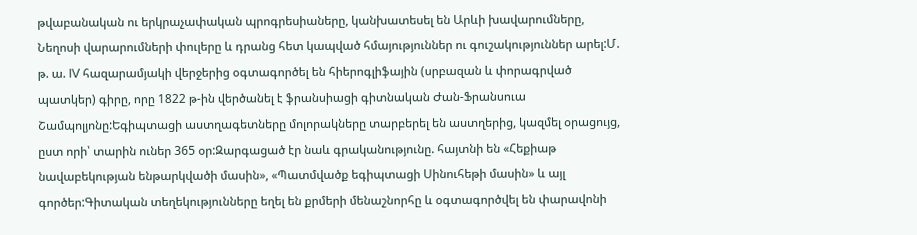թվաբանական ու երկրաչափական պրոգրեսիաները, կանխատեսել են Արևի խավարումները, Նեղոսի վարարումների փուլերը և դրանց հետ կապված հմայություններ ու գուշակություններ արել:Մ. թ. ա. IV հազարամյակի վերջերից օգտագործել են հիերոգլիֆային (սրբազան և փորագրված պատկեր) գիրը, որը 1822 թ-ին վերծանել է ֆրանսիացի գիտնական Ժան-Ֆրանսուա Շամպոլյոնը:Եգիպտացի աստղագետները մոլորակները տարբերել են աստղերից, կազմել օրացույց, ըստ որի՝ տարին ուներ 365 օր:Զարգացած էր նաև գրականությունը. հայտնի են «Հեքիաթ նավաբեկության ենթարկվածի մասին», «Պատմվածք եգիպտացի Սինուհեթի մասին» և այլ գործեր:Գիտական տեղեկությունները եղել են քրմերի մենաշնորհը և օգտագործվել են փարավոնի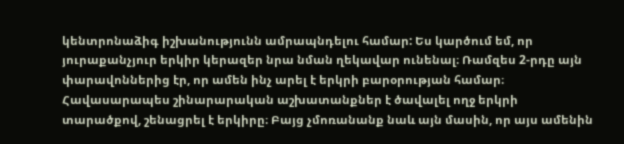կենտրոնաձիգ իշխանությունն ամրապնդելու համար: Ես կարծում եմ, որ յուրաքանչյուր երկիր կերազեր նրա նման ղեկավար ունենալ։ Ռամզես 2-րդը այն փարավոններից էր, որ ամեն ինչ արել է երկրի բարօրության համար։ Հավասարապես շինարարական աշխատանքներ է ծավալել ողջ երկրի տարածքով, շենացրել է երկիրը։ Բայց չմոռանանք նաև այն մասին, որ այս ամենին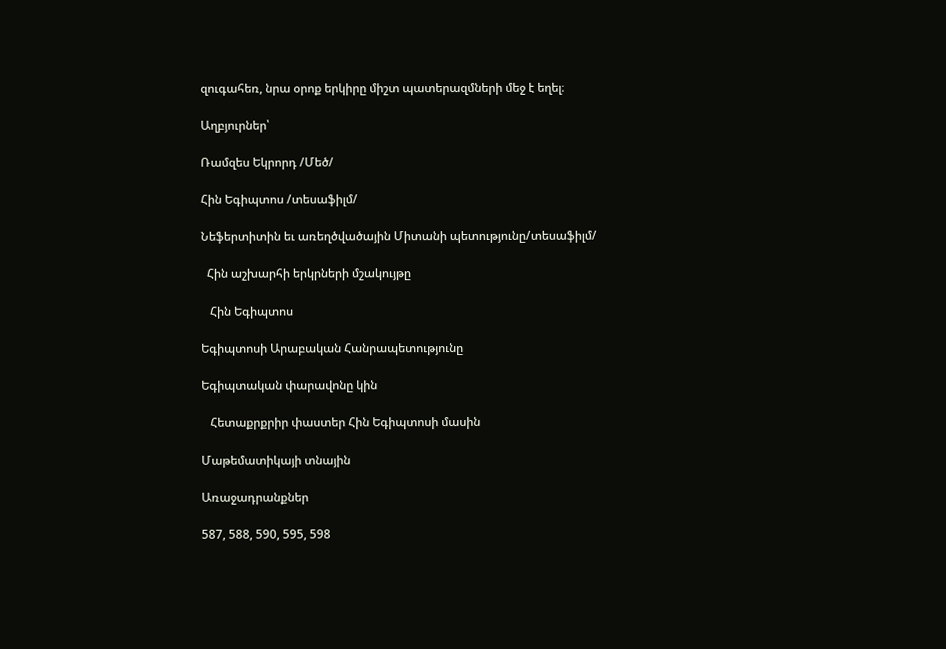զուգահեռ, նրա օրոք երկիրը միշտ պատերազմների մեջ է եղել։

Աղբյուրներ՝

Ռամզես Եկրորդ /Մեծ/

Հին Եգիպտոս /տեսաֆիլմ/

Նեֆերտիտին եւ առեղծվածային Միտանի պետությունը/տեսաֆիլմ/

  Հին աշխարհի երկրների մշակույթը

   Հին Եգիպտոս

Եգիպտոսի Արաբական Հանրապետությունը

Եգիպտական փարավոնը կին

   Հետաքրքրիր փաստեր Հին Եգիպտոսի մասին

Մաթեմատիկայի տնային

Առաջադրանքներ

587, 588, 590, 595, 598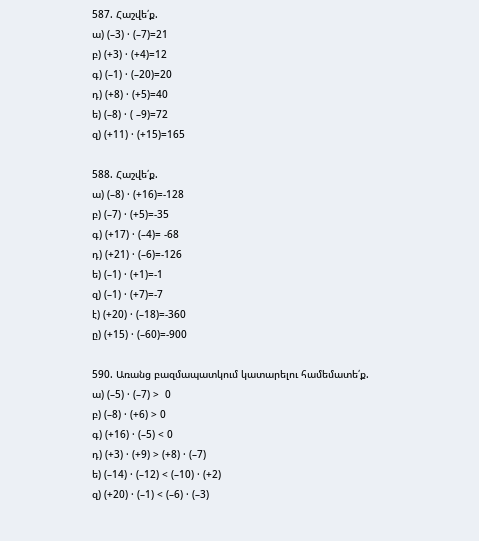587. Հաշվե՛ք.
ա) (–3) · (–7)=21
բ) (+3) · (+4)=12
գ) (–1) · (–20)=20
դ) (+8) · (+5)=40
ե) (–8) · ( –9)=72
զ) (+11) · (+15)=165

588. Հաշվե՛ք.
ա) (–8) · (+16)=-128
բ) (–7) · (+5)=-35
գ) (+17) · (–4)= -68
դ) (+21) · (–6)=-126
ե) (–1) · (+1)=-1
զ) (–1) · (+7)=-7
է) (+20) · (–18)=-360
ը) (+15) · (–60)=-900

590. Առանց բազմապատկում կատարելու համեմատե՛ք.
ա) (–5) · (–7) >  0
բ) (–8) · (+6) > 0
գ) (+16) · (–5) < 0
դ) (+3) · (+9) > (+8) · (–7)
ե) (–14) · (–12) < (–10) · (+2)
զ) (+20) · (–1) < (–6) · (–3)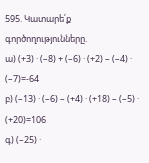595. Կատարե՛ք գործողությունները.
ա) (+3) · (–8) + (–6) · (+2) – (–4) · (–7)=-64
բ) (–13) · (–6) – (+4) · (+18) – (–5) · (+20)=106
գ) (–25) ·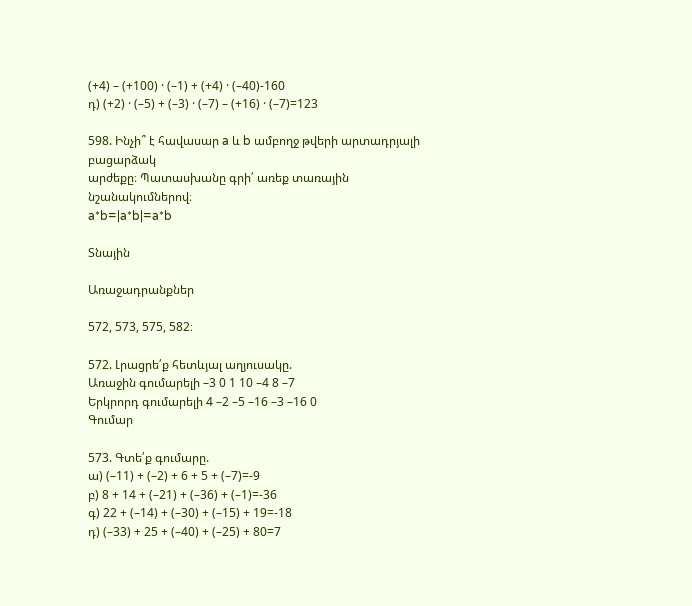(+4) – (+100) · (–1) + (+4) · (–40)-160
դ) (+2) · (–5) + (–3) · (–7) – (+16) · (–7)=123

598. Ինչի՞ է հավասար a և b ամբողջ թվերի արտադրյալի բացարձակ
արժեքը։ Պատասխանը գրի՛ առեք տառային նշանակումներով։
a*b=|a*b|=a*b

Տնային

Առաջադրանքներ

572, 573, 575, 582։

572. Լրացրե՛ք հետևյալ աղյուսակը.
Առաջին գումարելի –3 0 1 10 –4 8 –7
Երկրորդ գումարելի 4 –2 –5 –16 –3 –16 0
Գումար

573. Գտե՛ք գումարը.
ա) (–11) + (–2) + 6 + 5 + (–7)=-9
բ) 8 + 14 + (–21) + (–36) + (–1)=-36
գ) 22 + (–14) + (–30) + (–15) + 19=-18
դ) (–33) + 25 + (–40) + (–25) + 80=7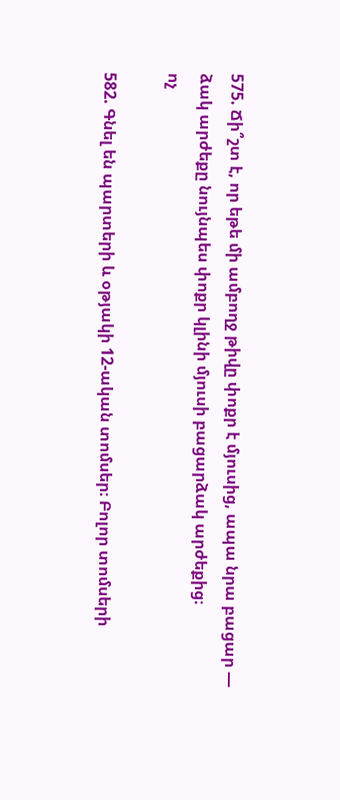575. Ճի՞շտ է, որ եթե մի ամբողջ թիվը փոքր է մյուսից, ապա նրա բացար —
ձակ արժեքը նույնպես փոքր կլինի մյուսի բացարձակ արժեքից։
ոչ

582. Գնել են պարտերի և օթյակի 12-ական տոմսեր։ Բոլոր տոմսերի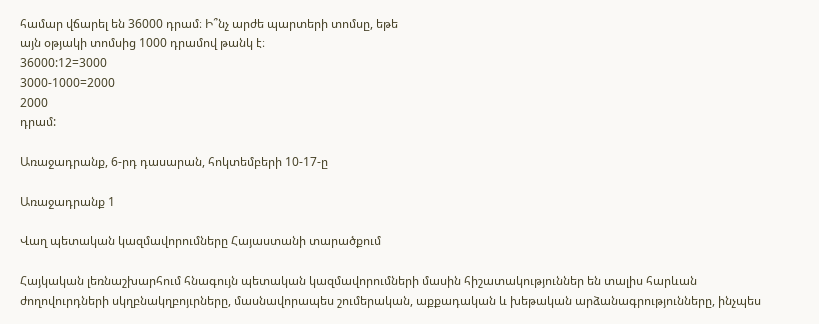համար վճարել են 36000 դրամ։ Ի՞նչ արժե պարտերի տոմսը, եթե
այն օթյակի տոմսից 1000 դրամով թանկ է։
36000:12=3000
3000-1000=2000
2000
դրամ:

Առաջադրանք, 6-րդ դասարան, հոկտեմբերի 10-17-ը

Առաջադրանք 1

Վաղ պետական կազմավորումները Հայաստանի տարածքում

Հայկական լեռնաշխարհում հնագույն պետական կազմավորումների մասին հիշատակություններ են տալիս հարևան ժողովուրդների սկղբնակղբոյւրները, մասնավորապես շումերական, աքքադական և խեթական արձանագրությունները, ինչպես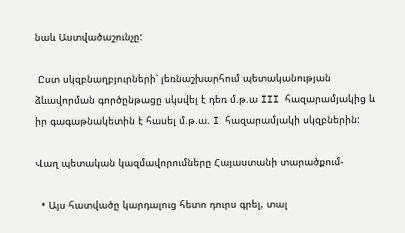նաև Աստվածաշունչը:

 Ըստ սկզբնաղբյուրների՝ լեռնաշխարհում պետականության ձևավորման գործընթացը սկսվել է դեռ մ.թ.ա III հազարամյակից և իր գագաթնակետին է հասել մ.թ.ա. I հազարամյակի սկզբներին:

Վաղ պետական կազմավորումները Հայաստանի տարածքում-

  • Այս հատվածը կարդալուց հետո դուրս գրել, տալ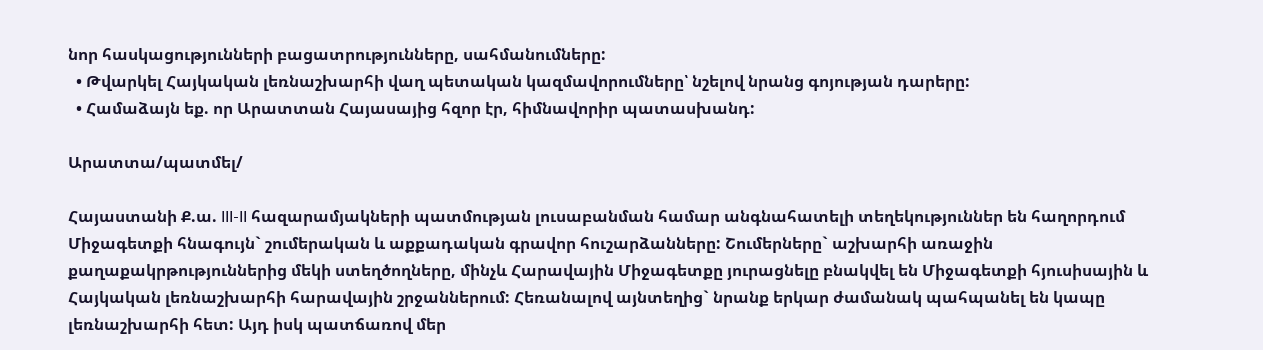նոր հասկացությունների բացատրությունները, սահմանումները:
  • Թվարկել Հայկական լեռնաշխարհի վաղ պետական կազմավորումները՝ նշելով նրանց գոյության դարերը:
  • Համաձայն եք. որ Արատտան Հայասայից հզոր էր, հիմնավորիր պատասխանդ:

Արատտա/պատմել/

Հայաստանի Ք.ա. III-II հազարամյակների պատմության լուսաբանման համար անգնահատելի տեղեկություններ են հաղորդում Միջագետքի հնագույն` շումերական և աքքադական գրավոր հուշարձանները: Շումերները` աշխարհի առաջին քաղաքակրթություններից մեկի ստեղծողները, մինչև Հարավային Միջագետքը յուրացնելը բնակվել են Միջագետքի հյուսիսային և Հայկական լեռնաշխարհի հարավային շրջաններում: Հեռանալով այնտեղից` նրանք երկար ժամանակ պահպանել են կապը լեռնաշխարհի հետ: Այդ իսկ պատճառով մեր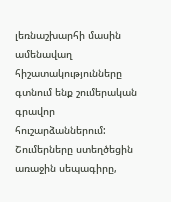լեռնաշխարհի մասին ամենավաղ հիշատակությունները գտնում ենք շումերական գրավոր հուշարձաններում: Շումերները ստեղծեցին առաջին սեպագիրը,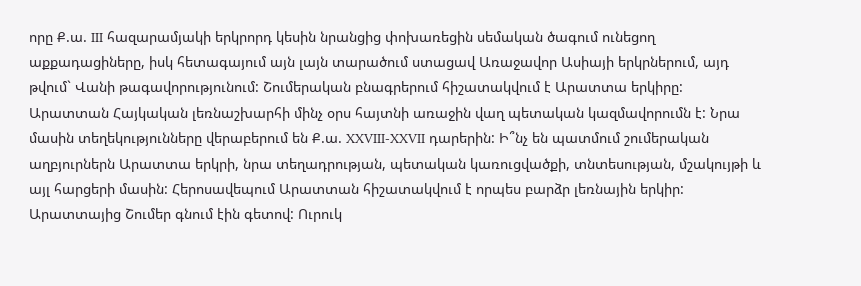որը Ք.ա. III հազարամյակի երկրորդ կեսին նրանցից փոխառեցին սեմական ծագում ունեցող աքքադացիները, իսկ հետագայում այն լայն տարածում ստացավ Առաջավոր Ասիայի երկրներում, այդ թվում` Վանի թագավորությունում: Շումերական բնագրերում հիշատակվում է Արատտա երկիրը: Արատտան Հայկական լեռնաշխարհի մինչ օրս հայտնի առաջին վաղ պետական կազմավորումն է: Նրա մասին տեղեկությունները վերաբերում են Ք.ա. XXVIII-XXVII դարերին: Ի՞նչ են պատմում շումերական աղբյուրներն Արատտա երկրի, նրա տեղադրության, պետական կառուցվածքի, տնտեսության, մշակույթի և այլ հարցերի մասին: Հերոսավեպում Արատտան հիշատակվում է որպես բարձր լեռնային երկիր: Արատտայից Շումեր գնում էին գետով: Ուրուկ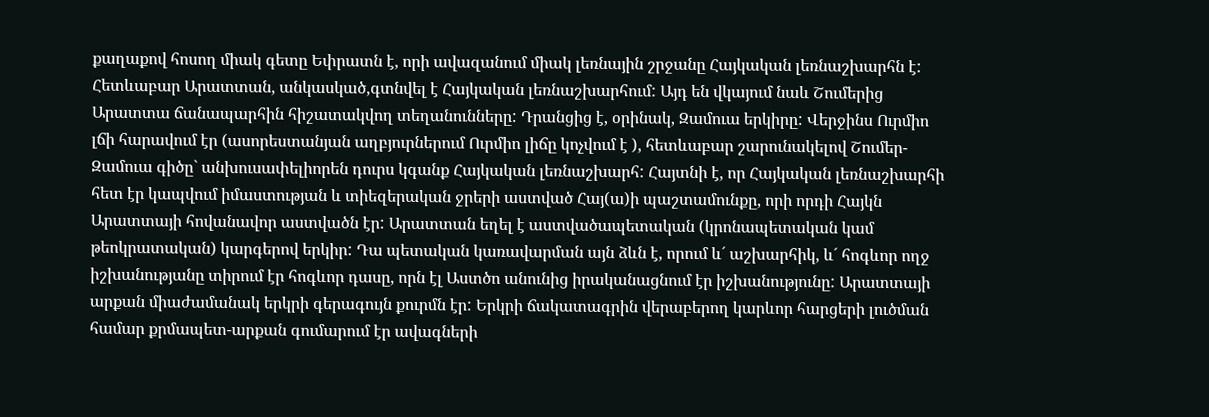քաղաքով հոսող միակ գետը Եփրատն է, որի ավազանում միակ լեռնային շրջանը Հայկական լեռնաշխարհն է: Հետևաբար Արատտան, անկասկած,գտնվել է Հայկական լեռնաշխարհում: Այդ են վկայում նաև Շումերից Արատտա ճանապարհին հիշատակվող տեղանունները: Դրանցից է, օրինակ, Զամուա երկիրը: Վերջինս Ուրմիո լճի հարավում էր (ասորեստանյան աղբյուրներում Ուրմիո լիճը կոչվում է ), հետևաբար շարունակելով Շումեր-Զամուա գիծը` անխուսափելիորեն դուրս կգանք Հայկական լեռնաշխարհ: Հայտնի է, որ Հայկական լեռնաշխարհի հետ էր կապվում իմաստության և տիեզերական ջրերի աստված Հայ(ա)ի պաշտամունքը, որի որդի Հայկն Արատտայի հովանավոր աստվածն էր: Արատտան եղել է աստվածապետական (կրոնապետական կամ թեոկրատական) կարգերով երկիր: Դա պետական կառավարման այն ձևն է, որում և´ աշխարհիկ, և´ հոգևոր ողջ իշխանությանը տիրում էր հոգևոր դասը, որն էլ Աստծո անունից իրականացնում էր իշխանությունը: Արատտայի արքան միաժամանակ երկրի գերագույն քուրմն էր: Երկրի ճակատագրին վերաբերող կարևոր հարցերի լուծման համար քրմապետ-արքան գումարում էր ավագների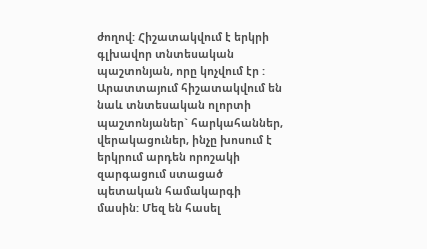ժողով: Հիշատակվում է երկրի գլխավոր տնտեսական պաշտոնյան, որը կոչվում էր : Արատտայում հիշատակվում են նաև տնտեսական ոլորտի պաշտոնյաներ` հարկահաններ, վերակացուներ, ինչը խոսում է երկրում արդեն որոշակի զարգացում ստացած պետական համակարգի մասին: Մեզ են հասել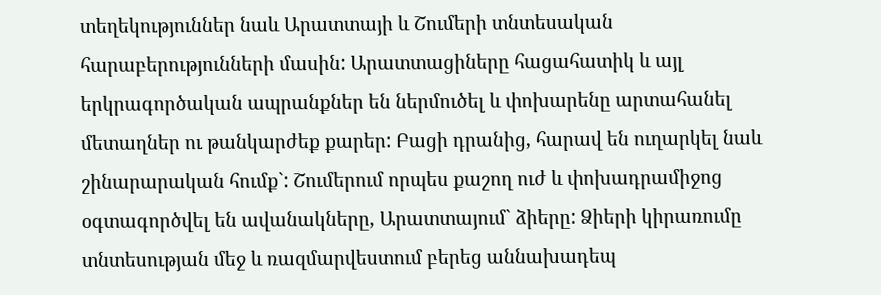տեղեկություններ նաև Արատտայի և Շումերի տնտեսական հարաբերությունների մասին: Արատտացիները հացահատիկ և այլ երկրագործական ապրանքներ են ներմուծել և փոխարենը արտահանել մետաղներ ու թանկարժեք քարեր: Բացի դրանից, հարավ են ուղարկել նաև շինարարական հումք`: Շումերում որպես քաշող ուժ և փոխադրամիջոց օգտագործվել են ավանակները, Արատտայում` ձիերը: Ձիերի կիրառումը տնտեսության մեջ և ռազմարվեստում բերեց աննախադեպ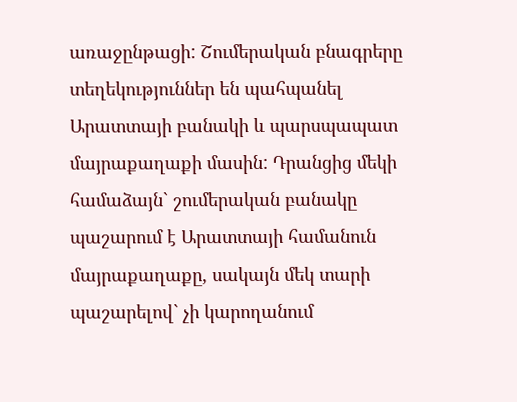առաջընթացի: Շումերական բնագրերը տեղեկություններ են պահպանել Արատտայի բանակի և պարսպապատ մայրաքաղաքի մասին: Դրանցից մեկի համաձայն` շումերական բանակը պաշարում է Արատտայի համանուն մայրաքաղաքը, սակայն մեկ տարի պաշարելով` չի կարողանում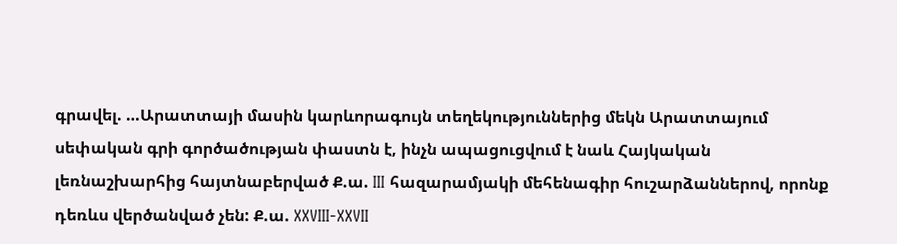գրավել. …Արատտայի մասին կարևորագույն տեղեկություններից մեկն Արատտայում սեփական գրի գործածության փաստն է, ինչն ապացուցվում է նաև Հայկական լեռնաշխարհից հայտնաբերված Ք.ա. III հազարամյակի մեհենագիր հուշարձաններով, որոնք դեռևս վերծանված չեն: Ք.ա. XXVIII-XXVII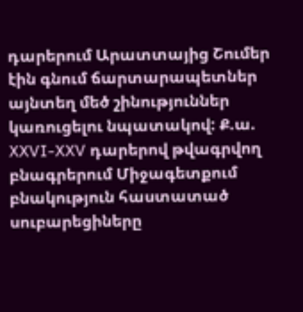դարերում Արատտայից Շումեր էին գնում ճարտարապետներ այնտեղ մեծ շինություններ կառուցելու նպատակով: Ք.ա. XXVI-XXV դարերով թվագրվող բնագրերում Միջագետքում բնակություն հաստատած սուբարեցիները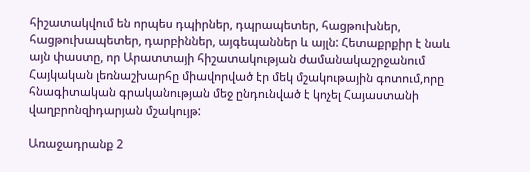հիշատակվում են որպես դպիրներ, դպրապետեր, հացթուխներ, հացթուխապետեր, դարբիններ, այգեպաններ և այլն: Հետաքրքիր է նաև այն փաստը, որ Արատտայի հիշատակության ժամանակաշրջանում Հայկական լեռնաշխարհը միավորված էր մեկ մշակութային գոտում,որը հնագիտական գրականության մեջ ընդունված է կոչել Հայաստանի վաղբրոնզիդարյան մշակույթ:

Առաջադրանք 2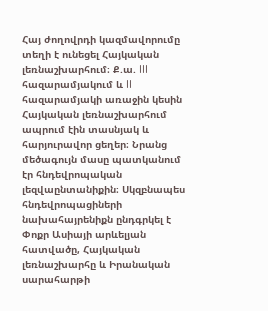Հայ ժողովրդի կազմավորումը տեղի է ունեցել Հայկական լեռնաշխարհում։ Ք.ա. III հազարամյակում և II հազարամյակի առաջին կեսին Հայկական լեռնաշխարհում ապրում էին տասնյակ և հարյուրավոր ցեղեր։ Նրանց մեծագույն մասը պատկանում էր հնդեվրոպական լեզվաընտանիքին։ Սկզբնապես հնդեվրոպացիների նախահայրենիքն ընդգրկել է Փոքր Ասիայի արևելյան հատվածը, Հայկական լեռնաշխարհը և Իրանական սարահարթի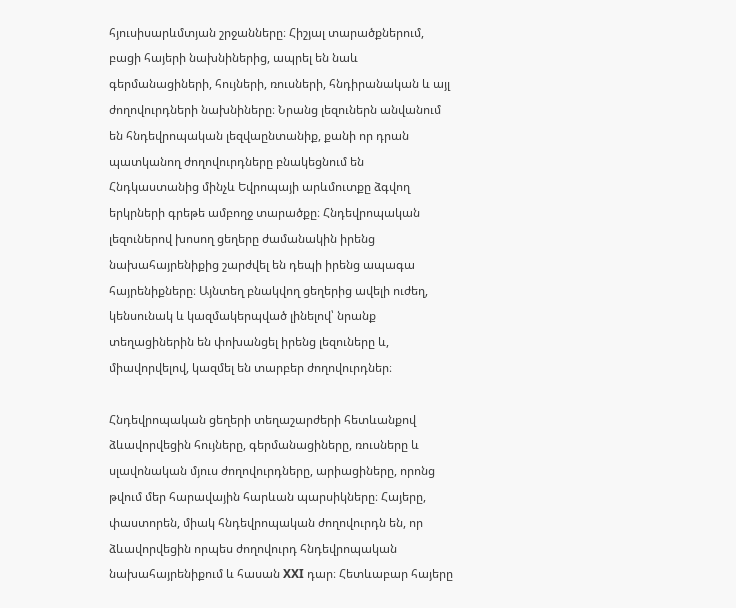հյուսիսարևմտյան շրջանները։ Հիշյալ տարածքներում, բացի հայերի նախնիներից, ապրել են նաև գերմանացիների, հույների, ռուսների, հնդիրանական և այլ ժողովուրդների նախնիները։ Նրանց լեզուներն անվանում են հնդեվրոպական լեզվաընտանիք, քանի որ դրան պատկանող ժողովուրդները բնակեցնում են Հնդկաստանից մինչև Եվրոպայի արևմուտքը ձգվող երկրների գրեթե ամբողջ տարածքը։ Հնդեվրոպական լեզուներով խոսող ցեղերը ժամանակին իրենց նախահայրենիքից շարժվել են դեպի իրենց ապագա հայրենիքները։ Այնտեղ բնակվող ցեղերից ավելի ուժեղ, կենսունակ և կազմակերպված լինելով՝ նրանք տեղացիներին են փոխանցել իրենց լեզուները և, միավորվելով, կազմել են տարբեր ժողովուրդներ։

Հնդեվրոպական ցեղերի տեղաշարժերի հետևանքով ձևավորվեցին հույները, գերմանացիները, ռուսները և սլավոնական մյուս ժողովուրդները, արիացիները, որոնց թվում մեր հարավային հարևան պարսիկները։ Հայերը, փաստորեն, միակ հնդեվրոպական ժողովուրդն են, որ ձևավորվեցին որպես ժողովուրդ հնդեվրոպական նախահայրենիքում և հասան XXI դար։ Հետևաբար հայերը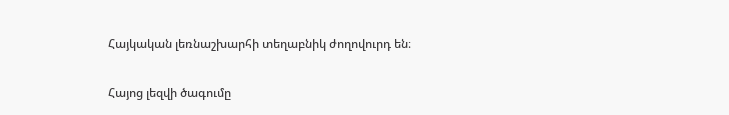Հայկական լեռնաշխարհի տեղաբնիկ ժողովուրդ են։

Հայոց լեզվի ծագումը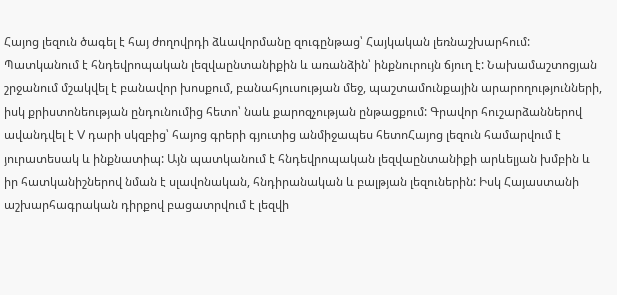Հայոց լեզուն ծագել է հայ ժողովրդի ձևավորմանը զուգընթաց՝ Հայկական լեռնաշխարհում: Պատկանում է հնդեվրոպական լեզվաընտանիքին և առանձին՝ ինքնուրույն ճյուղ է: Նախամաշտոցյան շրջանում մշակվել է բանավոր խոսքում, բանահյուսության մեջ, պաշտամունքային արարողությունների, իսկ քրիստոնեության ընդունումից հետո՝ նաև քարոզչության ընթացքում: Գրավոր հուշարձաններով ավանդվել է V դարի սկզբից՝ հայոց գրերի գյուտից անմիջապես հետոՀայոց լեզուն համարվում է յուրատեսակ և ինքնատիպ: Այն պատկանում է հնդեվրոպական լեզվաընտանիքի արևելյան խմբին և իր հատկանիշներով նման է սլավոնական, հնդիրանական և բալթյան լեզուներին: Իսկ Հայաստանի աշխարհագրական դիրքով բացատրվում է լեզվի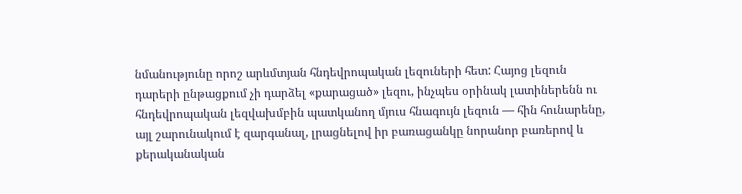նմանությունը որոշ արևմտյան հնդեվրոպական լեզուների հետ: Հայոց լեզուն դարերի ընթացքում չի դարձել «քարացած» լեզու, ինչպես օրինակ լատիներենն ու հնդեվրոպական լեզվախմբին պատկանող մյուս հնագույն լեզուն — հին հունարենը, այլ շարունակում է զարգանալ, լրացնելով իր բառացանկը նորանոր բառերով և քերականական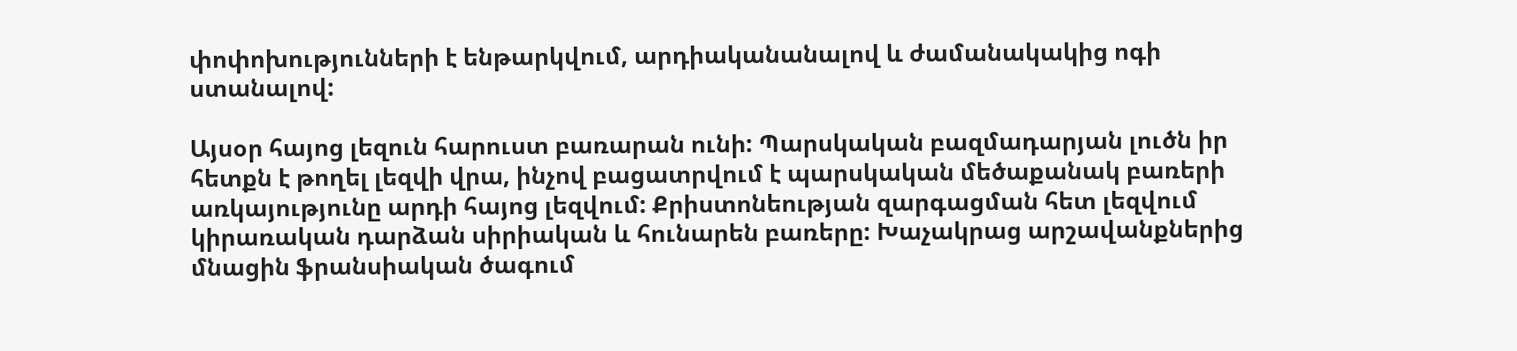փոփոխությունների է ենթարկվում, արդիականանալով և ժամանակակից ոգի ստանալով:

Այսօր հայոց լեզուն հարուստ բառարան ունի: Պարսկական բազմադարյան լուծն իր հետքն է թողել լեզվի վրա, ինչով բացատրվում է պարսկական մեծաքանակ բառերի առկայությունը արդի հայոց լեզվում: Քրիստոնեության զարգացման հետ լեզվում կիրառական դարձան սիրիական և հունարեն բառերը: Խաչակրաց արշավանքներից մնացին ֆրանսիական ծագում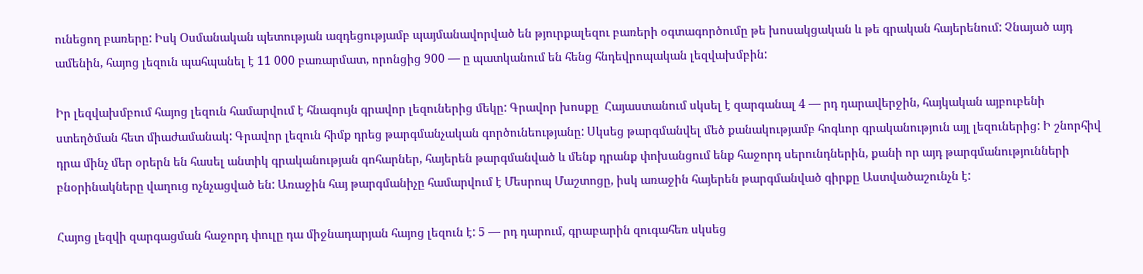ունեցող բառերը: Իսկ Օսմանական պետության ազդեցությամբ պայմանավորված են թյուրքալեզու բառերի օգտագործումը թե խոսակցական և թե գրական հայերենում: Չնայած այդ ամենին, հայոց լեզուն պահպանել է 11 000 բառարմատ, որոնցից 900 — ը պատկանում են հենց հնդեվրոպական լեզվախմբին:

Իր լեզվախմբում հայոց լեզուն համարվում է հնագույն գրավոր լեզուներից մեկը: Գրավոր խոսքը  Հայաստանում սկսել է զարգանալ 4 — րդ դարավերջին, հայկական այբուբենի ստեղծման հետ միաժամանակ: Գրավոր լեզուն հիմք դրեց թարգմանչական գործունեությանը: Սկսեց թարգմանվել մեծ քանակությամբ հոգևոր գրականություն այլ լեզուներից: Ի շնորհիվ դրա մինչ մեր օրերն են հասել անտիկ գրականության գոհարներ, հայերեն թարգմանված և մենք դրանք փոխանցում ենք հաջորդ սերունդներին, քանի որ այդ թարգմանությունների բնօրինակները վաղուց ոչնչացված են: Առաջին հայ թարգմանիչը համարվում է Մեսրոպ Մաշտոցը, իսկ առաջին հայերեն թարգմանված գիրքը Աստվածաշունչն է:

Հայոց լեզվի զարգացման հաջորդ փուլը դա միջնադարյան հայոց լեզուն է: 5 — րդ դարում, գրաբարին զուգահեռ սկսեց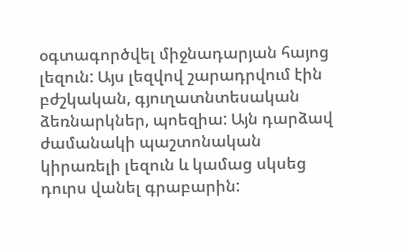օգտագործվել միջնադարյան հայոց լեզուն: Այս լեզվով շարադրվում էին բժշկական, գյուղատնտեսական ձեռնարկներ, պոեզիա: Այն դարձավ ժամանակի պաշտոնական կիրառելի լեզուն և կամաց սկսեց դուրս վանել գրաբարին: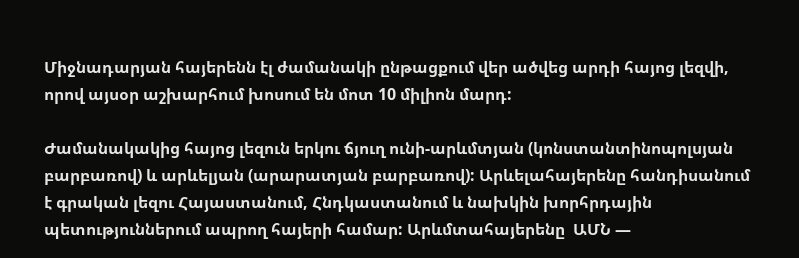Միջնադարյան հայերենն էլ ժամանակի ընթացքում վեր ածվեց արդի հայոց լեզվի, որով այսօր աշխարհում խոսում են մոտ 10 միլիոն մարդ:

Ժամանակակից հայոց լեզուն երկու ճյուղ ունի-արևմտյան (կոնստանտինոպոլսյան բարբառով) և արևելյան (արարատյան բարբառով): Արևելահայերենը հանդիսանում է գրական լեզու Հայաստանում, Հնդկաստանում և նախկին խորհրդային պետություններում ապրող հայերի համար: Արևմտահայերենը  ԱՄՆ —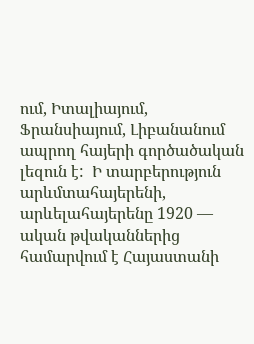ում, Իտալիայում, Ֆրանսիայում, Լիբանանում ապրող հայերի գործածական լեզուն է:  Ի տարբերություն արևմտահայերենի, արևելահայերենը 1920 — ական թվականներից համարվում է Հայաստանի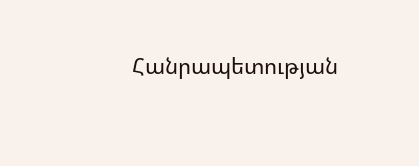Հանրապետության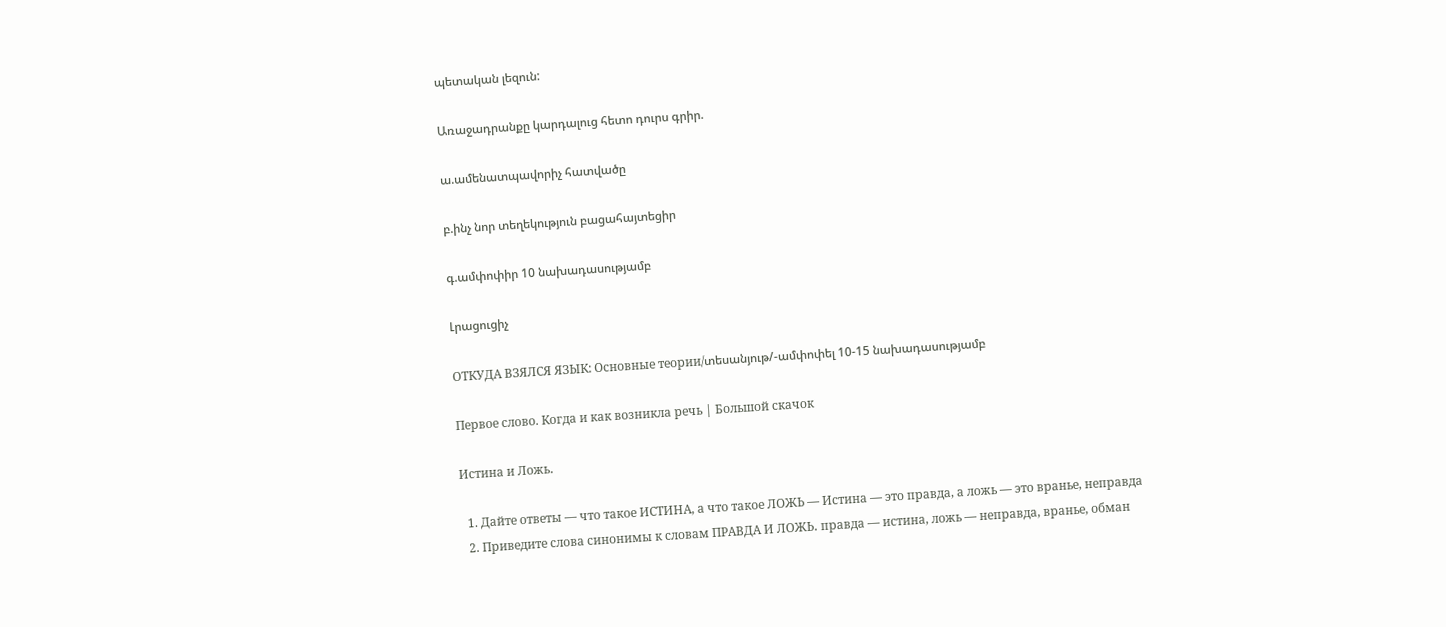պետական լեզուն:

Առաջադրանքը կարդալուց հետո դուրս գրիր.

ա.ամենատպավորիչ հատվածը

բ.ինչ նոր տեղեկություն բացահայտեցիր

գ.ամփոփիր 10 նախադասությամբ

Լրացուցիչ

ОТКУДА ВЗЯЛСЯ ЯЗЫК: Основные теории/տեսանյութ/-ամփոփել 10-15 նախադասությամբ

Первое слово. Когда и как возникла речь | Большой скачок

Истина и Ложь․

  1. Дайте ответы — что такое ИСТИНА, а что такое ЛОЖЬ — Истина — это правда, а ложь — это вранье, неправда
  2. Приведите слова синонимы к словам ПРАВДА И ЛОЖЬ․ правда — истина, ложь — неправда, вранье, обман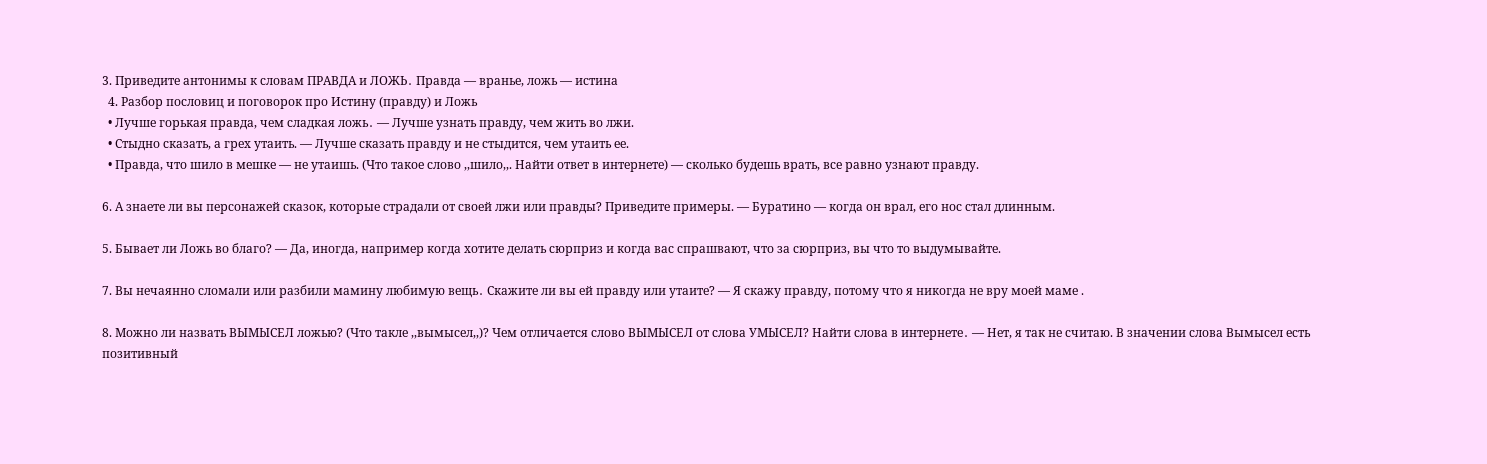3. Приведите антонимы к словам ПРАВДА и ЛОЖЬ․ Правда — вранье, ложь — истина
  4. Разбор пословиц и поговорок про Истину (правду) и Ложь
  • Лучше горькая правда, чем сладкая ложь․ — Лучше узнать правду, чем жить во лжи.
  • Стыдно сказать, а грех утаить. — Лучше сказать правду и не стыдится, чем утаить ее.
  • Правда, что шило в мешке — не утаишь. (Что такое слово ,,шило,,. Найти ответ в интернете) — сколько будешь врать, все равно узнают правду.

6. А знаете ли вы персонажей сказок, которые страдали от своей лжи или правды? Приведите примеры. — Буратино — когда он врал, его нос стал длинным.

5. Бывает ли Ложь во благо? — Да, иногда, например когда хотите делать сюрприз и когда вас спрашвают, что за сюрприз, вы что то выдумывайте.

7. Вы нечаянно сломали или разбили мамину любимую вещь․ Скажите ли вы ей правду или утаите? — Я скажу правду, потому что я никогда не вру моей маме .

8. Можно ли назвать ВЫМЫСЕЛ ложью? (Что такле ,,вымысел,,)? Чем отличается слово ВЫМЫСЕЛ от слова УМЫСЕЛ? Найти слова в интернете․ — Нет, я так не считаю. В значении слова Вымысел есть позитивный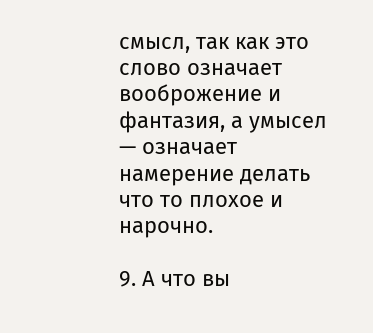смысл, так как это слово означает вооброжение и фантазия, а умысел — означает намерение делать что то плохое и нарочно.

9. А что вы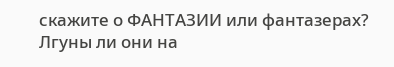скажите о ФАНТАЗИИ или фантазерах? Лгуны ли они на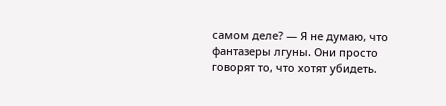самом деле? — Я не думаю, что фантазеры лгуны. Они просто говорят то, что хотят убидеть.